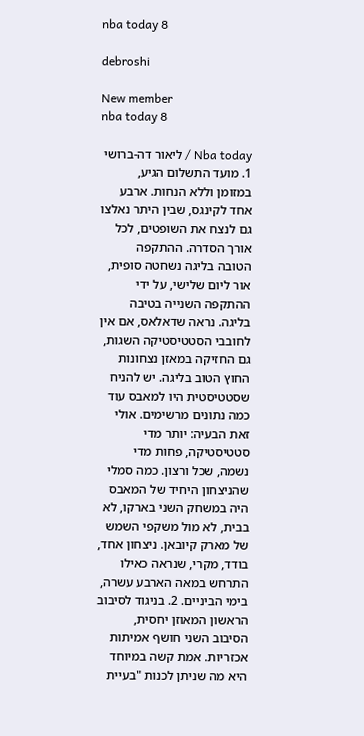nba today 8

debroshi

New member
nba today 8

Nba today / ליאור דה-ברושי 1. מועד התשלום הגיע, במזומן וללא הנחות. ארבע אחד לקינגס, שבין היתר נאלצו גם לנצח את השופטים, לכל אורך הסדרה. ההתקפה הטובה בליגה נשחטה סופית, אור ליום שלישי, על ידי ההתקפה השנייה בטיבה בליגה. נראה שדאלאס, אם אין לחובבי הסטטיסטיקה השגות, גם החזיקה במאזן נצחונות החוץ הטוב בליגה. יש להניח שסטטיסטית היו למאבס עוד כמה נתונים מרשימים. אולי זאת הבעיה: יותר מדי סטטיסטיקה, פחות מדי נשמה, שכל ורצון. כמה סמלי שהניצחון היחיד של המאבס היה במשחק השני בארקו, לא בבית, לא מול משקפי השמש של מארק קיובאן. ניצחון אחד, בודד, מקרי, שנראה כאילו התרחש במאה הארבע עשרה, בימי הביניים. 2. בניגוד לסיבוב הראשון המאוזן יחסית, הסיבוב השני חושף אמיתות אכזריות. אמת קשה במיוחד היא מה שניתן לכנות "בעיית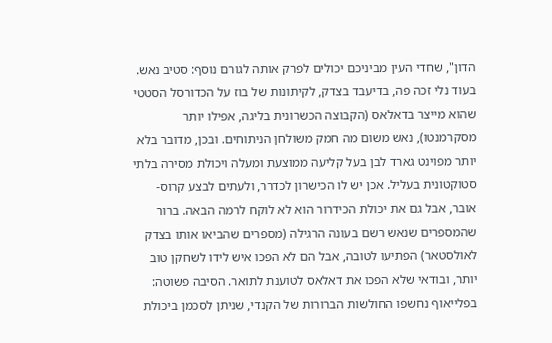הדון", שחדי העין מביניכם יכולים לפרק אותה לגורם נוסף: סטיב נאש. בעוד נלי זכה פה, בדיעבד בצדק, לקיתונות של בוז על הכדורסל הסטטי שהוא מייצר בדאלאס (הקבוצה הכשרונית בליגה, אפילו יותר מסקרמנטו), נאש משום מה חמק משולחן הניתוחים. ובכן, מדובר בלא יותר מפוינט גארד לבן בעל קליעה ממוצעת ומעלה ויכולת מסירה בלתי סטוקטונית בעליל. אכן יש לו הכישרון לכדרר, ולעתים לבצע קרוס-אובר, אבל גם את יכולת הכידרור הוא לא לוקח לרמה הבאה. ברור שהמספרים שנאש רשם בעונה הרגילה (מספרים שהביאו אותו בצדק לאולסטאר) הפתיעו לטובה, אבל הם לא הפכו איש לידו לשחקן טוב יותר, ובודאי שלא הפכו את דאלאס לטוענת לתואר. הסיבה פשוטה: בפלייאוף נחשפו החולשות הברורות של הקנדי, שניתן לסכמן ביכולת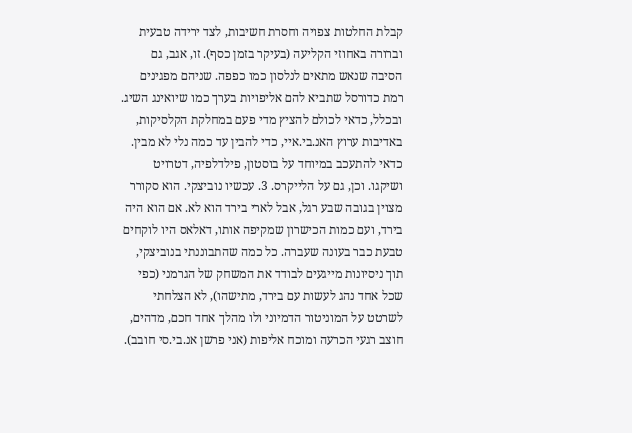קבלת החלטות צפויה וחסרת חשיבות, לצד ירידה טבעית וברורה באחוזי הקליעה (בעיקר בזמן כסף). זו, אגב, גם הסיבה שנאש מתאים לנלסון כמו כפפה. שניהם מפגינים רמת כדורסל שתביא להם אליפויות בערך כמו שיואינג השיג. ובכלל, כדאי לכולם להציץ מדי פעם במחלקת הקלסיקות, באדיבות ערוץ האנ.בי.איי, כדי להבין עד כמה נלי לא מבין. כדאי להתעכב במיוחד על בוסטון, פילדלפיה, דטרויט ושיקגו. וכן, גם על הלייקרס. 3. עכשיו נוביצקי. הוא סקורר מצוין בגובה שבע רגל, אבל לארי בירד הוא לא. אם הוא היה בירד, ועם כמות הכישרון שמקיפה אותו, דאלאס היו לוקחים טבעת כבר בעונה שעברה. כל כמה שהתבוננתי בנוביצקי, תוך ניסיונות מייגעים לבודד את המשחק של הגרמני (כפי שכל אחד נהג לעשות עם בירד, מתישהו), לא הצלחתי לשרטט על המוניטור הדמיוני ולו מהלך אחד חכם, מדהים, חוצב רגעי הכרעה ומוכח אליפות (אני פרשן אנ.בי.סי חובב).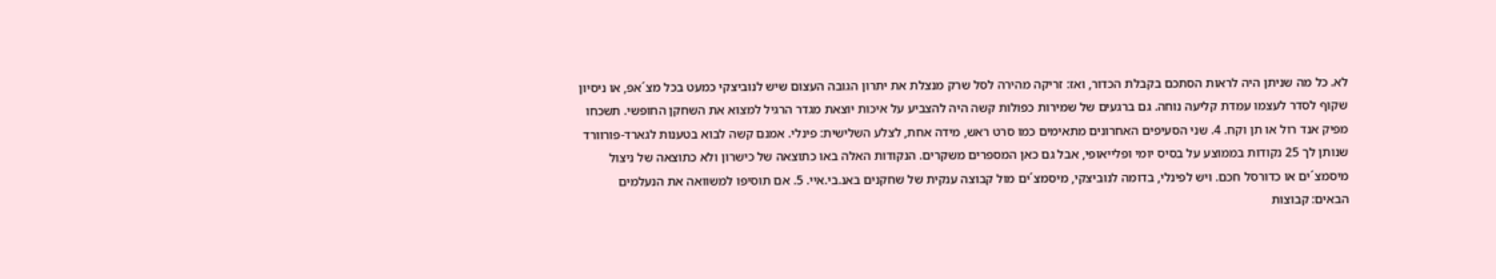לא. כל מה שניתן היה לראות הסתכם בקבלת הכדור, ואז: זריקה מהירה לסל שרק מנצלת את יתרון הגובה העצום שיש לנוביצקי כמעט בכל מצ´אפ, או ניסיון שקוף לסדר לעצמו עמדת קליעה נוחה. גם ברגעים של שמירות כפולות קשה היה להצביע על איכות יוצאת מגדר הרגיל למצוא את השחקן החופשי. תשכחו מפיק אנד רול או תן וקח. 4. שני הסעיפים האחרונים מתאימים כמו סרט ראש, מידה אחת, לצלע השלישית: פינלי. אמנם קשה לבוא בטענות לגארד-פורוורד שנותן לך 25 נקודות בממוצע על בסיס יומי ופלייאופי, אבל גם כאן המספרים משקרים. הנקודות האלה באו כתוצאה של כישרון ולא כתוצאה של ניצול מיסמצ´ים או כדורסל חכם. ויש לפינלי, בדומה לנוביצקי, מיסמצ´ים מול קבוצה ענקית של שחקנים באנ.בי.איי. 5. אם תוסיפו למשוואה את הנעלמים הבאים: קבוצות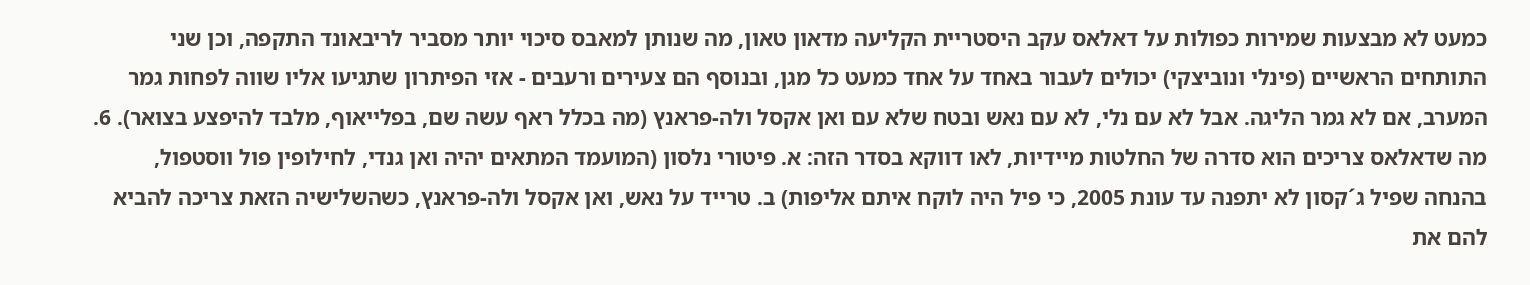כמעט לא מבצעות שמירות כפולות על דאלאס עקב היסטריית הקליעה מדאון טאון, מה שנותן למאבס סיכוי יותר מסביר לריבאונד התקפה, וכן שני התותחים הראשיים (פינלי ונוביצקי) יכולים לעבור באחד על אחד כמעט כל מגן, ובנוסף הם צעירים ורעבים - אזי הפיתרון שתגיעו אליו שווה לפחות גמר המערב, אם לא גמר הליגה. אבל לא עם נלי, לא עם נאש ובטח שלא עם ואן אקסל ולה-פראנץ (מה בכלל ראף עשה שם, בפלייאוף, מלבד להיפצע בצואר). 6. מה שדאלאס צריכים הוא סדרה של החלטות מיידיות, לאו דווקא בסדר הזה: א. פיטורי נלסון (המועמד המתאים יהיה ואן גנדי, לחילופין פול ווסטפול, בהנחה שפיל ג´קסון לא יתפנה עד עונת 2005, כי פיל היה לוקח איתם אליפות) ב. טרייד על נאש, ואן אקסל ולה-פראנץ, כשהשלישיה הזאת צריכה להביא להם את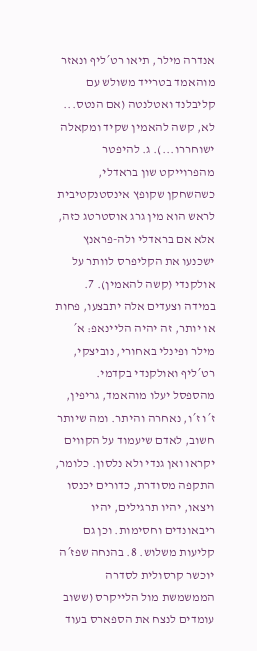אנדרה מילר, תיאו רט´ליף ונאזר מוהאמד בטרייד משולש עם קליבלנד ואטלנטה (אם הנטס... לא, קשה להאמין שקיד ומקאלה ישוחררו...). ג. להיפטר מהפרוייקט שון בראדלי, כשהשחקן שקופץ אינסטנקטיבית לראש הוא מין גרג אוסטרטג כזה, אלא אם בראדלי ולה-פראנץ ישכנעו את הקליפרס לוותר על אולקנדי (קשה להאמין). 7. במידה וצעדים אלה יתבצעו, פחות או יותר, זה יהיה הליינאפ: א´ מילר ופינלי באחורי, נוביצקי, רט´ליף ואולקנדי בקדמי. מהספסל יעלו מוהאמד, גריפין, ז´ו ז´ו, נאחרה והיתר. ומה שיותר חשוב, לאדם שיעמוד על הקווים יקראו ואן גנדי ולא נלסון. כלומר, התקפה מסודרת, כדורים יכנסו ויצאו, יהיו תרגילים, יהיו ריבאונדים וחסימות. וכן גם קליעות משלוש. 8. בהנחה שפז´ה יוכשר קרסולית לסדרה הממשמשת מול הלייקרס (ששוב עומדים לנצח את הספארס בעוד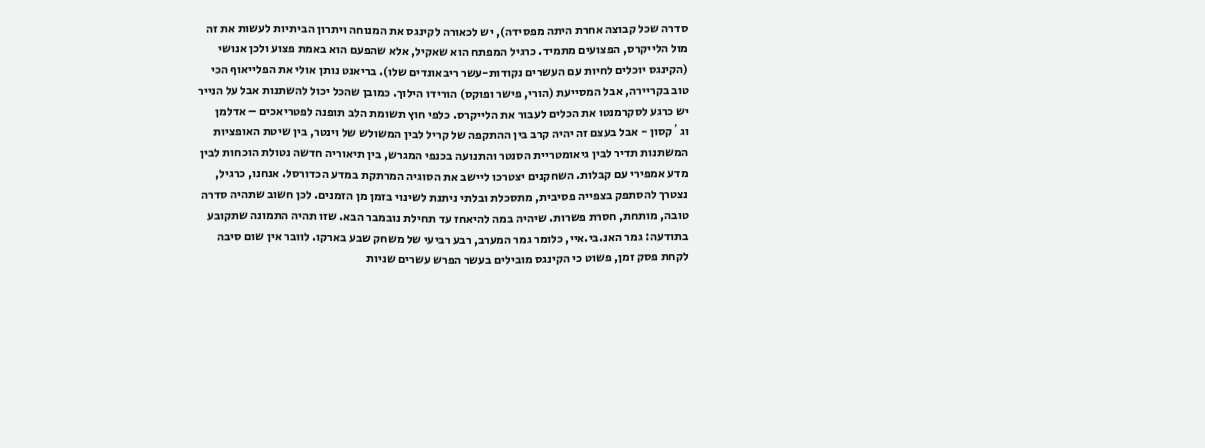סדרה שכל קבוצה אחרת היתה מפסידה), יש לכאורה לקינגס את המנוחה ויתרון הביתיות לעשות את זה מול הלייקרס, הפצועים מתמיד. כרגיל המפתח הוא שאקיל, אלא שהפעם הוא באמת פצוע ולכן אנושי (הקינגס יוכלים לחיות עם העשרים נקודות-עשר ריבאונדים שלו). בריאנט נותן אולי את הפלייאוף הכי טוב בקריירה, אבל המסייעת (הורי, פישר ופוקס) הורידו הילוך. כמובן שהכל יכול להשתנות אבל על הנייר יש כרגע לסקרמנטו את הכלים לעבור את הלייקרס. כלפי חוץ תשומת הלב תופנה לפטריאכים – אדלמן וג´קסון - אבל בעצם זה יהיה קרב בין ההתקפה של קריל לבין המשולש של וינטר, בין שיטת האופציות המשתנות תדיר לבין גיאומטריית הסנטר והתנועה בכנפי המגרש, בין תיאוריה חדשה נטולת הוכחות לבין מדע אמפירי עם קבלות. השחקנים יצטרכו ליישב את הסוגיה המרתקת במדע הכדורסל. אנחנו, כרגיל, נצטרך להסתפק בצפייה פסיבית, מתסכלת ובלתי ניתנת לשינוי בזמן מן הזמנים. לכן חשוב שתהיה סדרה טובה, מותחת, חסרת פשרות. שיהיה במה להיאחז עד תחילת נובמבר הבא. שזו תהיה התמונה שתקובע בתודעה: גמר האנ.בי.איי, כלומר גמר המערב, רבע רביעי של משחק שבע בארקו. לוובר אין שום סיבה לקחת פסק זמן, פשוט כי הקינגס מובילים בעשר הפרש עשרים שניות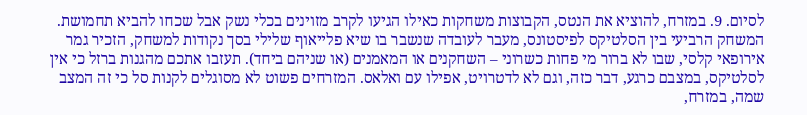לסיום. 9. במזרח, להוציא את הנטס, הקבוצות משחקות כאילו הגיעו לקרב מזוינים בכלי נשק אבל שכחו להביא תחמושת. המשחק הרביעי בין הסלטיקס לפיסטונס, מעבר לעובדה שנשבר בו שיא פלייאוף שלילי בסך נקודות למשחק, הזכיר גמר אירופאי קלסי, שבו לא ברור מי פחות כשרוני – השחקנים או המאמנים (או שניהם ביחד). תעזבו אתכם מהגנות ברזל כי אין לסלטיקס, במצבם כרגע, דבר כזה, וגם לא לדטרויט, אפילו עם ואלאס. המזרחים פשוט לא מסוגלים לקנות סל כי זה המצב שמה, במזרח,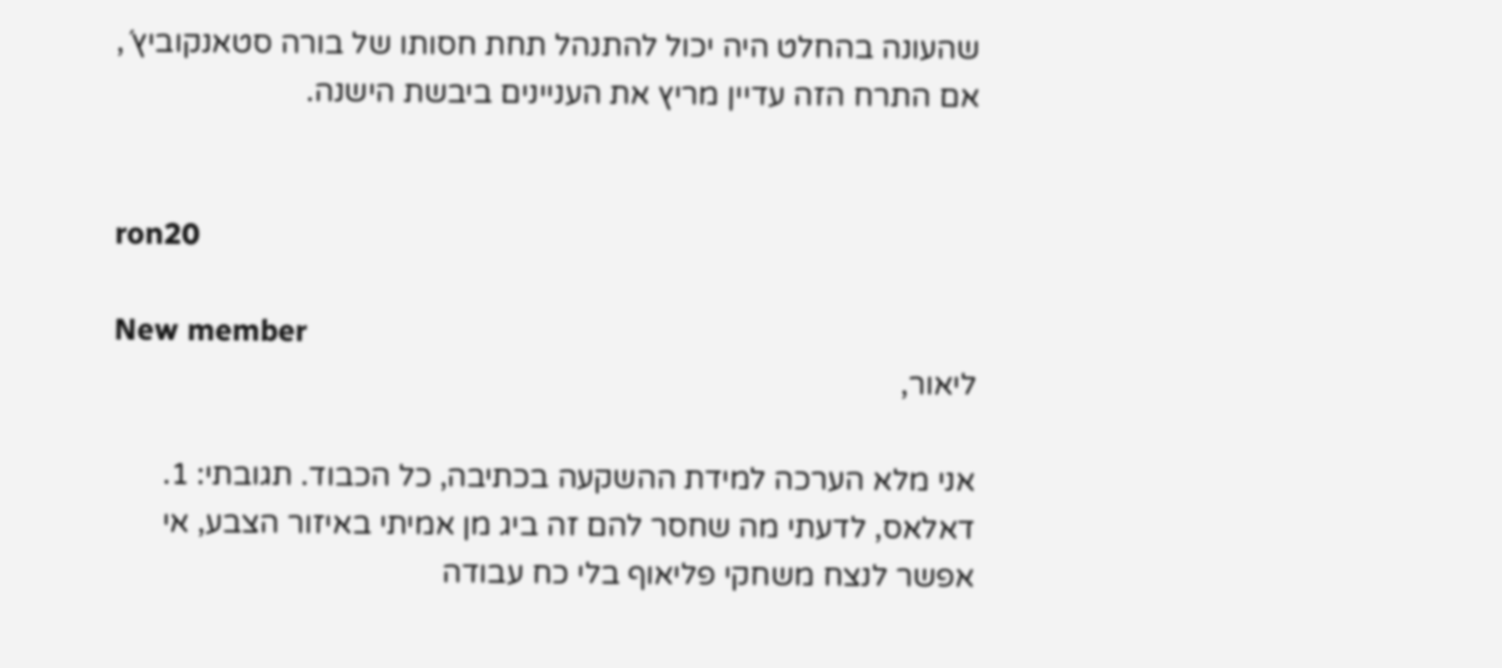שהעונה בהחלט היה יכול להתנהל תחת חסותו של בורה סטאנקוביץ´, אם התרח הזה עדיין מריץ את העניינים ביבשת הישנה.


ron20

New member
ליאור,

אני מלא הערכה למידת ההשקעה בכתיבה, כל הכבוד. תגובתי: 1. דאלאס, לדעתי מה שחסר להם זה ביג מן אמיתי באיזור הצבע, אי אפשר לנצח משחקי פליאוף בלי כח עבודה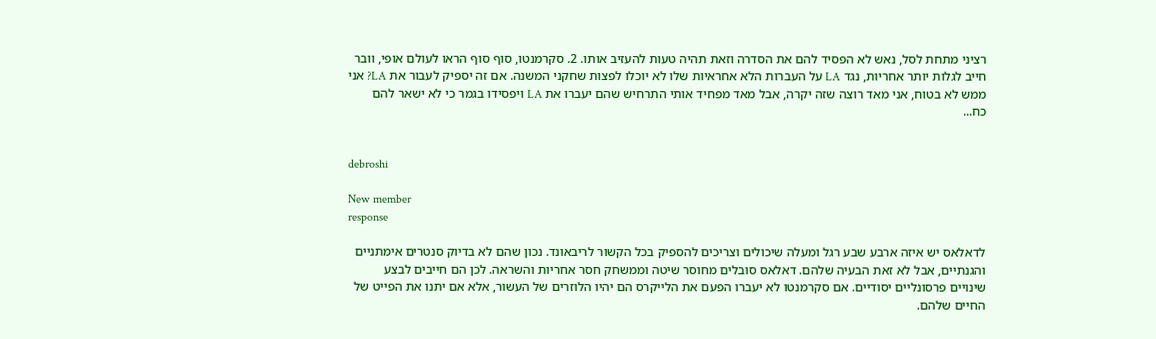רציני מתחת לסל, נאש לא הפסיד להם את הסדרה וזאת תהיה טעות להעזיב אותו. 2. סקרמנטו, סוף סוף הראו לעולם אופי, וובר חייב לגלות יותר אחריות, נגד LA על העברות הלא אחראיות שלו לא יוכלו לפצות שחקני המשנה. אם זה יספיק לעבור את LA? אני ממש לא בטוח, אני מאד רוצה שזה יקרה, אבל מאד מפחיד אותי התרחיש שהם יעברו את LA ויפסידו בגמר כי לא ישאר להם כח...


debroshi

New member
response

לדאלאס יש איזה ארבע שבע רגל ומעלה שיכולים וצריכים להספיק בכל הקשור לריבאונד. נכון שהם לא בדיוק סנטרים אימתניים והגנתיים, אבל לא זאת הבעיה שלהם. דאלאס סובלים מחוסר שיטה וממשחק חסר אחריות והשראה. לכן הם חייבים לבצע שינויים פרסונליים יסודיים. אם סקרמנטו לא יעברו הפעם את הלייקרס הם יהיו הלוזרים של העשור, אלא אם יתנו את הפייט של החיים שלהם.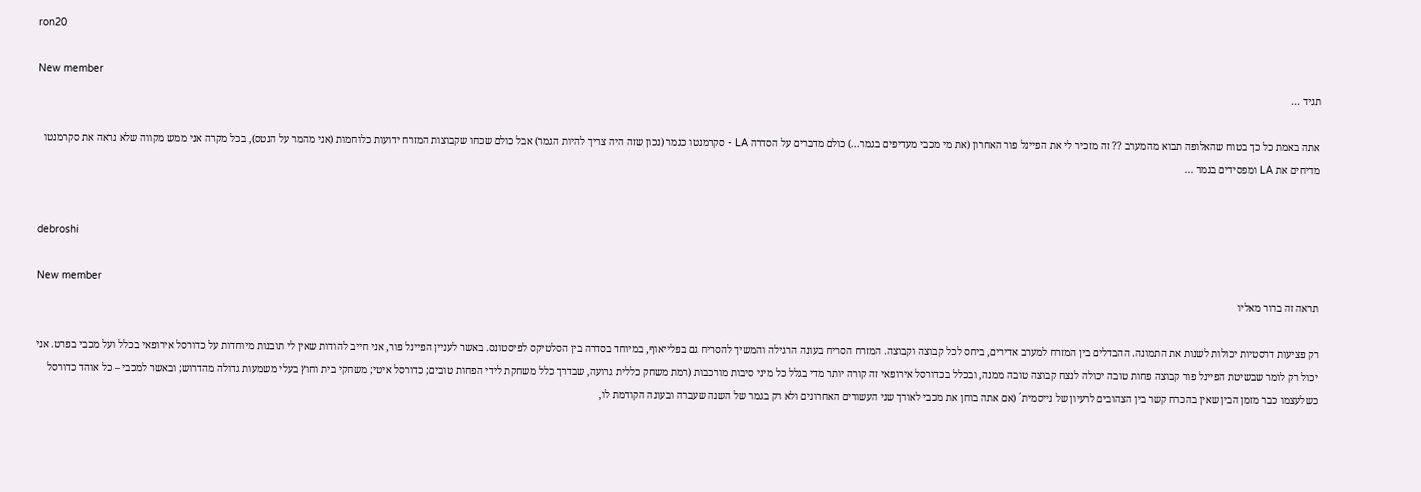ron20

New member
תגיד ...

אתה באמת כל כך בטוח שהאלופה תבוא מהמערב ?? זה מזכיר לי את הפיינל פור האחרון (את מי מכבי מעדיפים בגמר...) כולם מדברים על הסדרה LA - סקרמנטו כגמר (נכון שזה היה צריך להיות הגמר) אבל כולם שכחו שקבוצות המזרח ידועות כלוחמות (אני מהמר על הנטס), בכל מקרה אני ממש מקווה שלא נראה את סקרמנטו מדיחים את LA ומפסידים בגמר ...


debroshi

New member
תראה זה ברור מאליו

רק פציעות דרסטיות יכולות לשנות את התמונה. ההבדלים בין המזרח למערב אדירים, ביחס לכל קבוצה וקבוצה. המזרח הסריח בעונה הרגילה והמשיך להסריח גם בפלייאוף, במיוחד בסדרה בין הסלטיקס לפיסטונס. באשר לעניין הפיינל פור, אני חייב להודות שאין לי תובנות מיוחדות על כדורסל אירופאי בכלל ועל מכבי בפרט. אני יכול רק לומר שבשיטת הפיינל פור קבוצה פחות טובה יכולה לנצח קבוצה טובה ממנה, ובכלל בכדורסל אירופאי זה קורה יותר מדי בגלל כל מיני סיבות מורכבות (רמת משחק כללית גרועה, שבדרך כלל משחקת לידי הפחות טובים; כדורסל איטי; משחקי בית וחוץ בעלי משמעות גדולה מהדרוש; ובאשר למכבי – כל אוהד כדורסל כשלעצמו כבר מזמן הבין שאין בהכרח קשר בין הצהובים לרעיון של נייסמית´ (אם אתה בוחן את מכבי לאורך שני העשורים האחרונים ולא רק בגמר של השנה שעברה ובעונה הקודמת לו,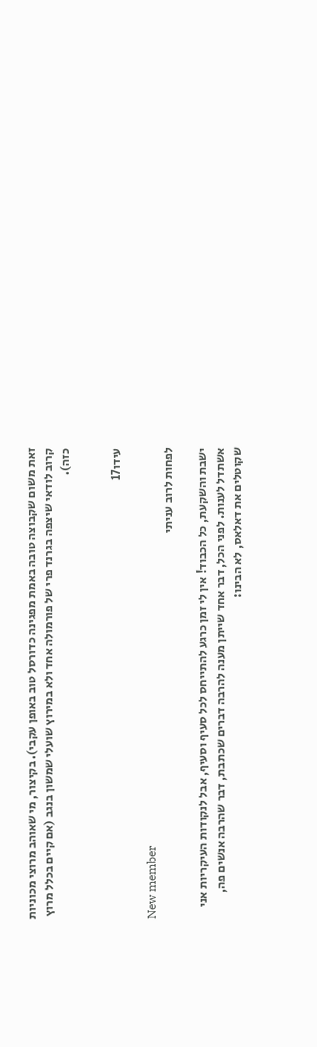זאת משום שקבוצה טובה באמת מפגינה כדורסל טוב באופן עקבי). בקיצור, מי שאוהב מרוצי מכוניות קרוב לודאי שיצפה בגרנד פרי של פורמולה אחד ולא במירוץ שועלי שמשון בנגב (אם קיים בכלל מרוץ כזה).


עידו17

New member
לפחות לרוב עניתי

ישבת והשקעת, כל הכבוד! אין לי זמן כרגע להתייחס לכל סעיף וסעיף, אבל לנקודות העיקריות אני אשתדל לענות. לפני הכל, דבר אחד שייתן מענה להרבה דברים שכתבת, דבר שהרבה אנשים פה, שקוטלים את דאלאס, לא הבינו: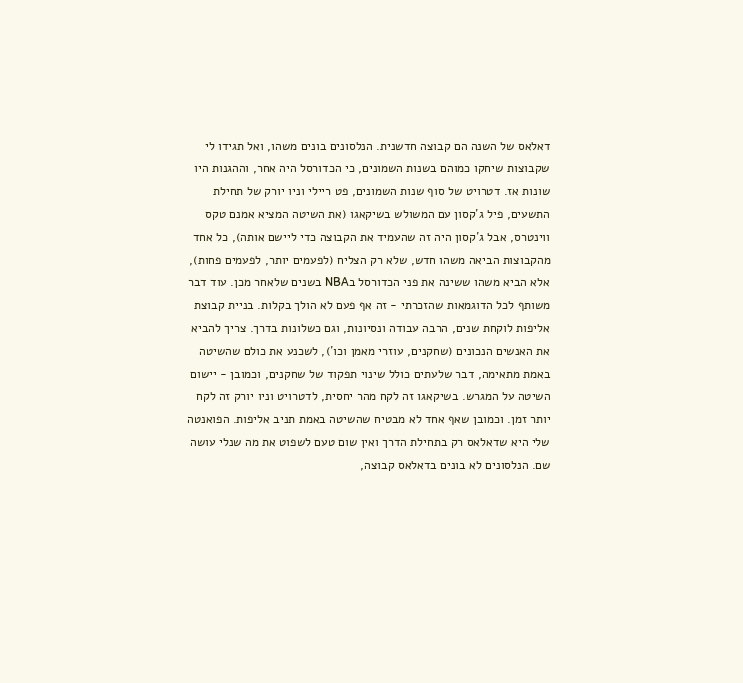דאלאס של השנה הם קבוצה חדשנית. הנלסונים בונים משהו, ואל תגידו לי שקבוצות שיחקו כמוהם בשנות השמונים, כי הכדורסל היה אחר, וההגנות היו שונות אז. דטרויט של סוף שנות השמונים, פט ריילי וניו יורק של תחילת התשעים, פיל ג´קסון עם המשולש בשיקאגו (את השיטה המציא אמנם טקס ווינטרס, אבל ג´קסון היה זה שהעמיד את הקבוצה כדי ליישם אותה), כל אחד מהקבוצות הביאה משהו חדש, שלא רק הצליח (לפעמים יותר, לפעמים פחות), אלא הביא משהו ששינה את פני הכדורסל בNBA בשנים שלאחר מכן. עוד דבר משותף לכל הדוגמאות שהזכרתי - זה אף פעם לא הולך בקלות. בניית קבוצת אליפות לוקחת שנים, הרבה עבודה ונסיונות, וגם כשלונות בדרך. צריך להביא את האנשים הנכונים (שחקנים, עוזרי מאמן וכו´), לשכנע את כולם שהשיטה באמת מתאימה, דבר שלעתים כולל שינוי תפקוד של שחקנים, וכמובן - יישום השיטה על המגרש. בשיקאגו זה לקח מהר יחסית, לדטרויט וניו יורק זה לקח יותר זמן. וכמובן שאף אחד לא מבטיח שהשיטה באמת תניב אליפות. הפואנטה שלי היא שדאלאס רק בתחילת הדרך ואין שום טעם לשפוט את מה שנלי עושה שם. הנלסונים לא בונים בדאלאס קבוצה,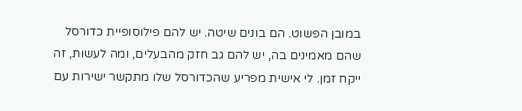במובן הפשוט. הם בונים שיטה. יש להם פילוסופיית כדורסל שהם מאמינים בה, יש להם גב חזק מהבעלים, ומה לעשות, זה ייקח זמן. לי אישית מפריע שהכדורסל שלו מתקשר ישירות עם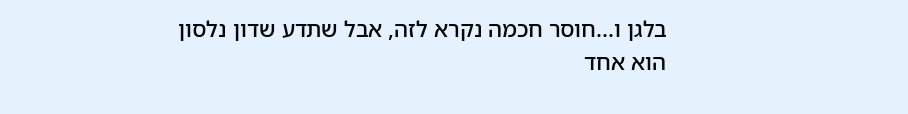בלגן ו...חוסר חכמה נקרא לזה, אבל שתדע שדון נלסון הוא אחד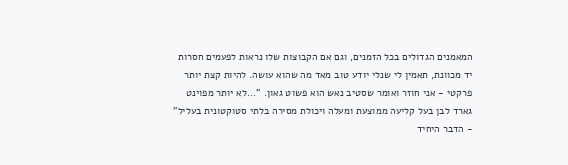המאמנים הגדולים בכל הזמנים, וגם אם הקבוצות שלו נראות לפעמים חסרות יד מכוונת, תאמין לי שנלי יודע טוב מאד מה שהוא עושה. להיות קצת יותר פרקטי - אני חוזר ואומר שסטיב נאש הוא פשוט גאון. "...לא יותר מפוינט גארד לבן בעל קליעה ממוצעת ומעלה ויכולת מסירה בלתי סטוקטונית בעליל" - הדבר היחיד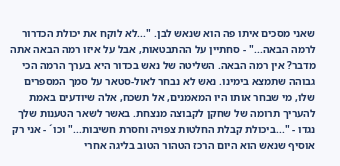שאני מסכים איתו פה הוא שנאש לבן. "...לא לוקח את יכולת הכדרור לרמה הבאה..." - סחתיין על ההתבטאות, אבל על איזו רמה הבאה אתה מדבר? אין רמה הבאה. השליטה של נאש בכדור היא בערך הרמה הכי גבוהה שתמצא בימינו. נאש לא נבחר לאול-סטאר על סמך המספרים שלו, מי שבחר אותו היו המאמנים, אל תשכח, אלה שיודעים באמת להעריך תרומה של שחקן לקבוצה מנצחת. באשר לשאר הטענות שלך נגדו - "...ביכולת קבלת החלטות צפויה וחסרת חשיבות..." וכו´ - אני רק אוסיף שנאש הוא היום הרכז הטהור הטוב בליגה אחרי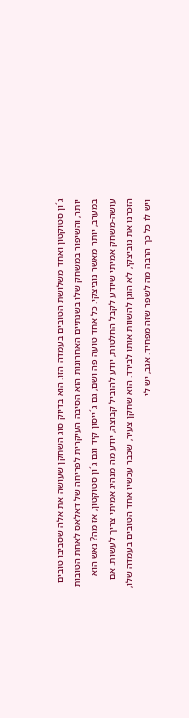ג´ון סטוקטון ואחד משלושת הטובים בעמדה הזו. הוא בדיוק סוג השחקן שעושה את אלה שסביבו טובים יותר, והשיפור במשחק שלו בשנתיים האחרונות הוא הסיבה העיקרית לפריחה של דאלאס לאחת הטובות במערב, יותר מאשר נוביצקי. כל אחד טועה פה ושם, גם ג´ייסון קיד וגם ג´ון סטוקטון, אז מה? נאש הוא עושה-משחק אמיתי שיודע לקבל החלטות, יודע להוביל קבוצה, יודע מה מנהיג אמיתי צריך לעשות. אם הזכרנו את נוביצקי, לא הוגן להשוות אותו לבירד. הוא שחקן צעיר, שכבר עכשיו אחד הטובים בעמדה שלו, ויש לו כל כך הרבה מה לשפר שזה מפחיד. אגב, יש לי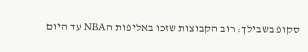סקופ בשבילך: רוב הקבוצות שזכו באליפות הNBA עד היום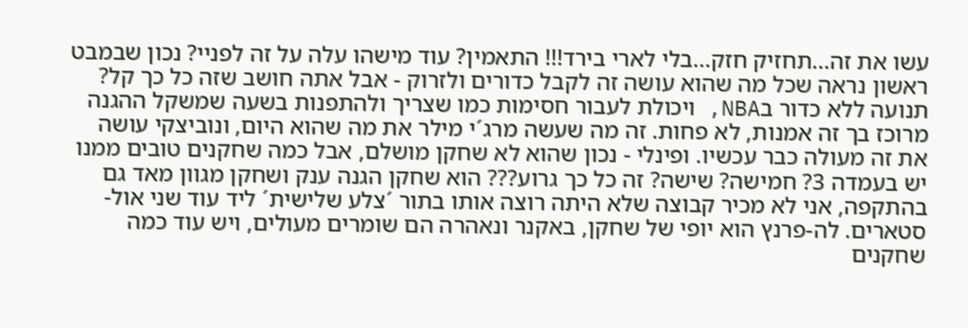עשו את זה...תחזיק חזק...בלי לארי בירד!!! התאמין? עוד מישהו עלה על זה לפניי? נכון שבמבט ראשון נראה שכל מה שהוא עושה זה לקבל כדורים ולזרוק - אבל אתה חושב שזה כל כך קל? תנועה ללא כדור בNBA, ויכולת לעבור חסימות כמו שצריך ולהתפנות בשעה שמשקל ההגנה מרוכז בך זה אמנות, לא פחות. זה מה שעשה מרג´י מילר את מה שהוא היום, ונוביצקי עושה את זה מעולה כבר עכשיו. ופינלי - נכון שהוא לא שחקן מושלם, אבל כמה שחקנים טובים ממנו יש בעמדה 3? חמישה? שישה? זה כל כך גרוע??? הוא שחקן הגנה ענק ושחקן מגוון מאד גם בהתקפה, אני לא מכיר קבוצה שלא היתה רוצה אותו בתור ´צלע שלישית´ ליד עוד שני אול-סטארים. לה-פרנץ הוא יופי של שחקן, באקנר ונאהרה הם שומרים מעולים, ויש עוד כמה שחקנים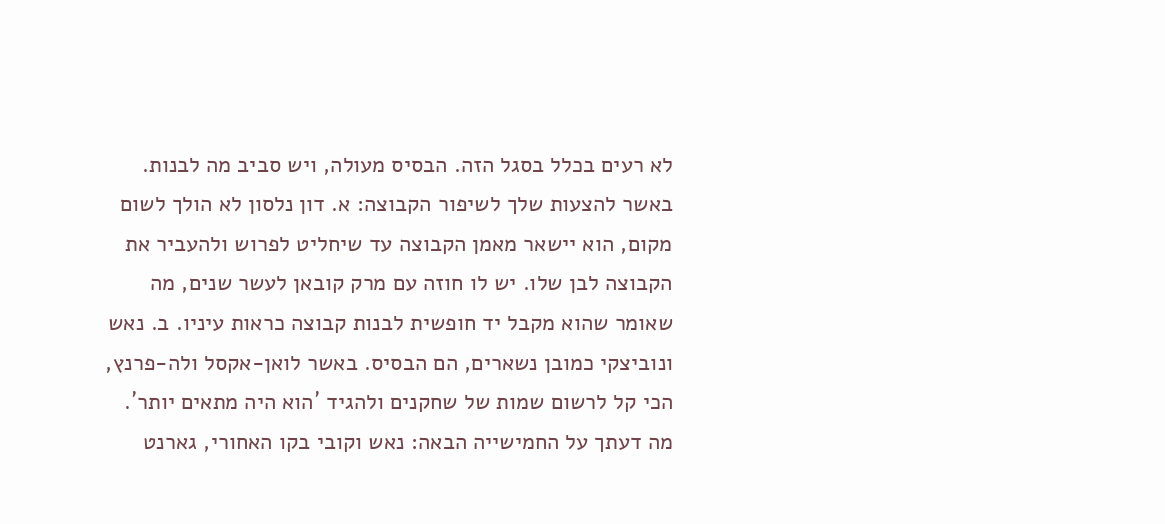לא רעים בכלל בסגל הזה. הבסיס מעולה, ויש סביב מה לבנות. באשר להצעות שלך לשיפור הקבוצה: א. דון נלסון לא הולך לשום מקום, הוא יישאר מאמן הקבוצה עד שיחליט לפרוש ולהעביר את הקבוצה לבן שלו. יש לו חוזה עם מרק קובאן לעשר שנים, מה שאומר שהוא מקבל יד חופשית לבנות קבוצה כראות עיניו. ב. נאש ונוביצקי כמובן נשארים, הם הבסיס. באשר לואן-אקסל ולה-פרנץ, הכי קל לרשום שמות של שחקנים ולהגיד ´הוא היה מתאים יותר´. מה דעתך על החמישייה הבאה: נאש וקובי בקו האחורי, גארנט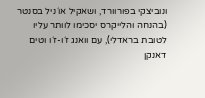ונוביצקי בפורוורד, ושאקיל או´ניל בסנטר (בהנחה והלייקרס יסכימו לוותר עליו לטובת בראדלי), עם וואנג ז´ו-ז´ו וטים דאנקן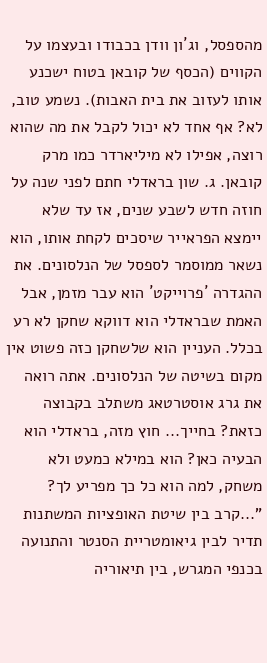מהספסל, וג´ון וודן בכבודו ובעצמו על הקווים (הכסף של קובאן בטוח ישכנע אותו לעזוב את בית האבות). נשמע טוב, לא? אף אחד לא יכול לקבל את מה שהוא רוצה, אפילו לא מיליארדר כמו מרק קובאן. ג. שון בראדלי חתם לפני שנה על חוזה חדש לשבע שנים, אז עד שלא יימצא הפראייר שיסכים לקחת אותו, הוא נשאר ממוסמר לספסל של הנלסונים. את ההגדרה ´פרוייקט´ הוא עבר מזמן, אבל האמת שבראדלי הוא דווקא שחקן לא רע בכלל. העניין הוא שלשחקן כזה פשוט אין מקום בשיטה של הנלסונים. אתה רואה את גרג אוסטרטאג משתלב בקבוצה כזאת? בחייך... חוץ מזה, בראדלי הוא הבעיה כאן? הוא במילא כמעט ולא משחק, למה הוא כל כך מפריע לך? "...קרב בין שיטת האופציות המשתנות תדיר לבין גיאומטריית הסנטר והתנועה בכנפי המגרש, בין תיאוריה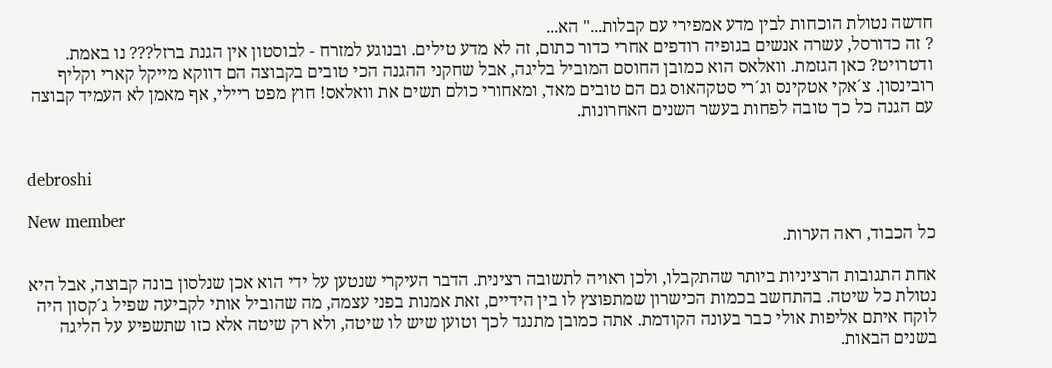חדשה נטולת הוכחות לבין מדע אמפירי עם קבלות..." הא...
? זה כדורסל, עשרה אנשים בגופיה רודפים אחרי כדור כתום, זה לא מדע טילים. ובנוגע למזרח - לבוסטון אין הגנת ברזל??? נו באמת. ודטרויט? כאן הגזמת. וואלאס הוא כמובן החוסם המוביל בליגה, אבל שחקני ההגנה הכי טובים בקבוצה הם דווקא מייקל קארי וקליף רובינסון. צ´אקי אטקינס וג´רי סטקהאוס גם הם טובים מאד, ומאחורי כולם תשים את וואלאס! חוץ מפט ריילי, אף מאמן לא העמיד קבוצה עם הגנה כל כך טובה לפחות בעשר השנים האחרונות.


debroshi

New member
כל הכבוד, ראה הערות.

אחת התגובות הרציניות ביותר שהתקבלו, ולכן ראויה לתשובה רצינית. הדבר העיקרי שנטען על ידי הוא אכן שנלסון בונה קבוצה, אבל היא נטולת כל שיטה. בהתחשב בכמות הכישרון שמתפוצץ לו בין הידיים, זאת אמנות בפני עצמה, מה שהוביל אותי לקביעה שפיל ג´קסון היה לוקח איתם אליפות אולי כבר בעונה הקודמת. אתה כמובן מתנגד לכך וטוען שיש לו שיטה, ולא רק שיטה אלא כזו שתשפיע על הליגה בשנים הבאות.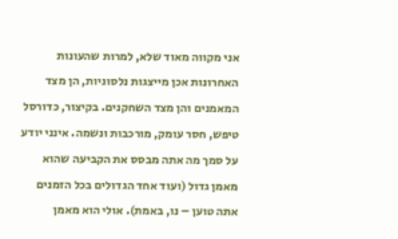אני מקווה מאוד שלא, למרות שהעונות האחרונות אכן מייצגות נלסוניות, הן מצד המאמנים והן מצד השחקנים. בקיצור, כדורסל טיפש, חסר עומק, מורכבות ונשמה. אינני יודע על סמך מה אתה מבסס את הקביעה שהוא מאמן גדול (ועוד אחד הגדולים בכל הזמנים אתה טוען – נו, באמת). אולי הוא מאמן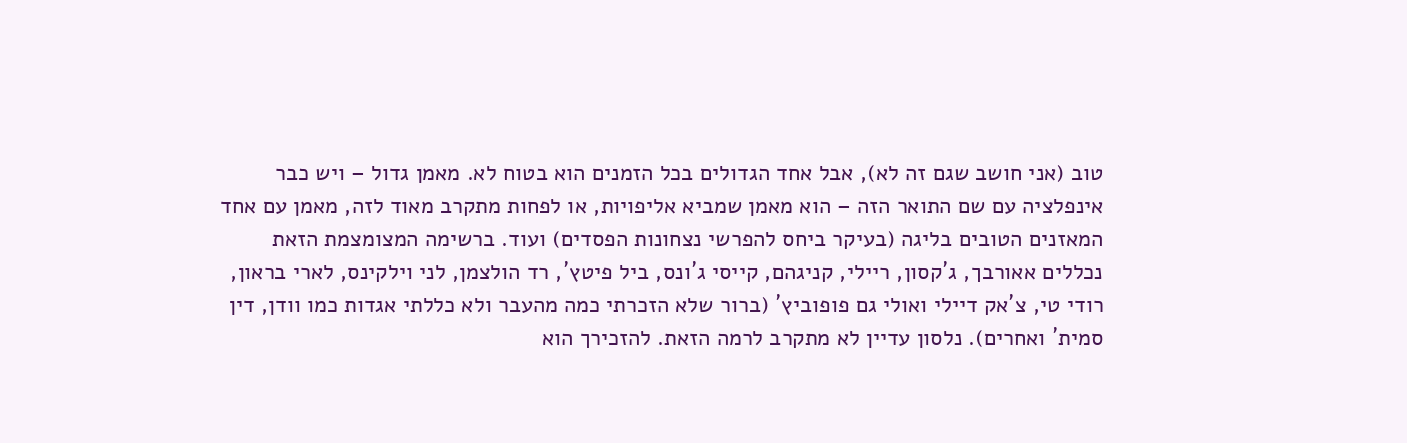טוב (אני חושב שגם זה לא), אבל אחד הגדולים בכל הזמנים הוא בטוח לא. מאמן גדול – ויש כבר אינפלציה עם שם התואר הזה – הוא מאמן שמביא אליפויות, או לפחות מתקרב מאוד לזה, מאמן עם אחד המאזנים הטובים בליגה (בעיקר ביחס להפרשי נצחונות הפסדים) ועוד. ברשימה המצומצמת הזאת נכללים אאורבך, ג´קסון, ריילי, קניגהם, קייסי ג´ונס, ביל פיטץ´, רד הולצמן, לני וילקינס, לארי בראון, רודי טי, צ´אק דיילי ואולי גם פופוביץ´ (ברור שלא הזכרתי כמה מהעבר ולא כללתי אגדות כמו וודן, דין סמית´ ואחרים). נלסון עדיין לא מתקרב לרמה הזאת. להזכירך הוא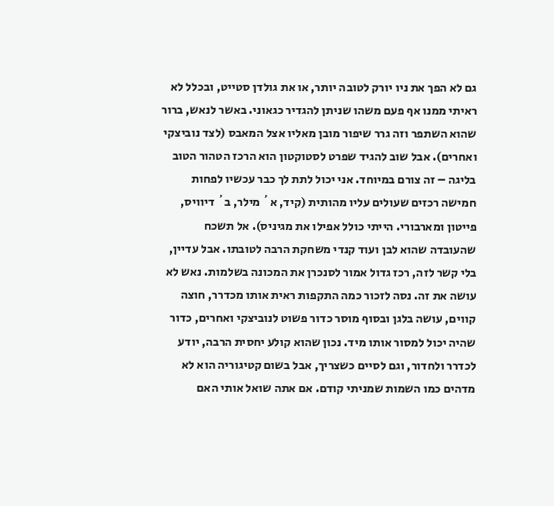גם לא הפך את ניו יורק לטובה יותר, או את גולדן סטייט, ובכלל לא ראיתי ממנו אף פעם משהו שניתן להגדיר כגאוני. באשר לנאש, ברור שהוא השתפר וזה גרר שיפור מובן מאליו אצל המאבס (לצד נוביצקי ואחרים). אבל שוב להגיד שפרט לסטוקטון הוא הרכז הטהור הטוב בליגה – זה צורם במיוחד. אני יכול לתת לך כבר עכשיו לפחות חמישה רכזים שעולים עליו מהותית (קיד, א´ מילר, ב´ דיוויס, פייטון ומארבורי. הייתי כולל אפילו את מגיניס). אל תשכח שהעובדה שהוא לבן ועוד קנדי משחקת הרבה לטובתו. אבל עדיין, בלי קשר לזה, רכז גדול אמור לסנכרן את המכונה בשלמות. נאש לא עושה את זה. נסה לזכור כמה התקפות ראית אותו מכדרר, חוצה קווים, עושה בלגן ובסוף מוסר כדור פשוט לנוביצקי ואחרים, כדור שהיה יכול למסור אותו מיד. נכון שהוא קולע יחסית הרבה, יודע לכדרר ולחדור, וגם לסיים כשצריך, אבל בשום קטיגוריה הוא לא מדהים כמו השמות שמניתי קודם. אם אתה שואל אותי האם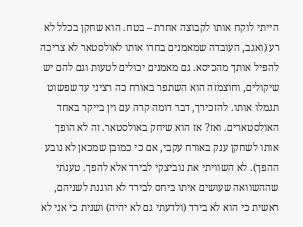הייתי לוקח אותו לקבוצה אחרת – בטח. הוא שחקן בכלל לא רע (ואגב, העובדה שמאמנים בחרו אותו לאולסטאר לא צריכה להפיל אותך מהכיסא. גם מאמנים יכולים לטעות וגם להם יש שיקולים, וחוצמזה הוא השתפר באורח כה רציני עד שפשוט תגמלו אותו. להזכירך, דבר דומה קרה עם וין בייקר באחד האולסטארים. ואז? אז הוא שיחק באולסטאר. זה לא הופך אותו לשחקן ענק באורח עקבי, אם כי כמובן שמכאן לא נובע ההפך). לא השוויתי את נוביצקי לבירד אלא להפך. טענתי שההשוואה שעושים איתו ביחס לבירד לא הוגנת לשניהם, ראשית כי הוא לא בירד (ולדעתי גם לא יהיה) ושנית כי אני לא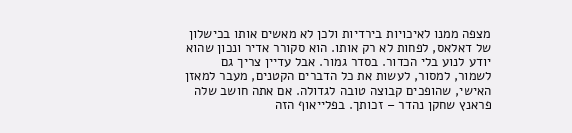מצפה ממנו לאיכויות בירדיות ולכן לא מאשים אותו בכישלון של דאלאס, לפחות לא רק אותו. הוא סקורר אדיר ונכון שהוא יודע לנוע בלי הכדור. בסדר גמור. אבל עדיין צריך גם לשמור, למסור, לעשות את כל הדברים הקטנים, מעבר למאזן האישי, שהופכים קבוצה טובה לגדולה. אם אתה חושב שלה פראנץ שחקן נהדר – זכותך. בפלייאוף הזה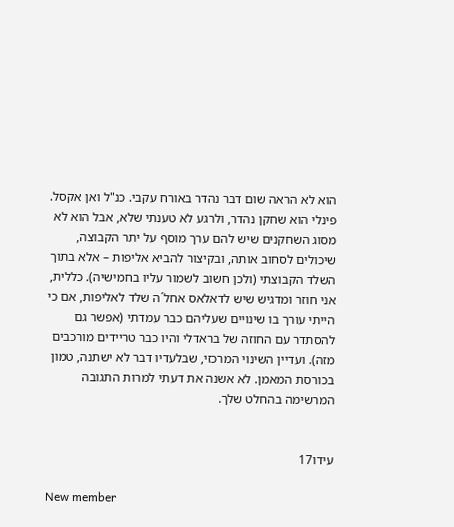הוא לא הראה שום דבר נהדר באורח עקבי. כנ"ל ואן אקסל. פינלי הוא שחקן נהדר, ולרגע לא טענתי שלא, אבל הוא לא מסוג השחקנים שיש להם ערך מוסף על יתר הקבוצה, שיכולים לסחוב אותה, ובקיצור להביא אליפות – אלא בתוך השלד הקבוצתי (ולכן חשוב לשמור עליו בחמישיה). כללית, אני חוזר ומדגיש שיש לדאלאס אחל´ה שלד לאליפות, אם כי הייתי עורך בו שינויים שעליהם כבר עמדתי (אפשר גם להסתדר עם החוזה של בראדלי והיו כבר טריידים מורכבים מזה). ועדיין השינוי המרכזי, שבלעדיו דבר לא ישתנה, טמון בכורסת המאמן. לא אשנה את דעתי למרות התגובה המרשימה בהחלט שלך.


עידו17

New member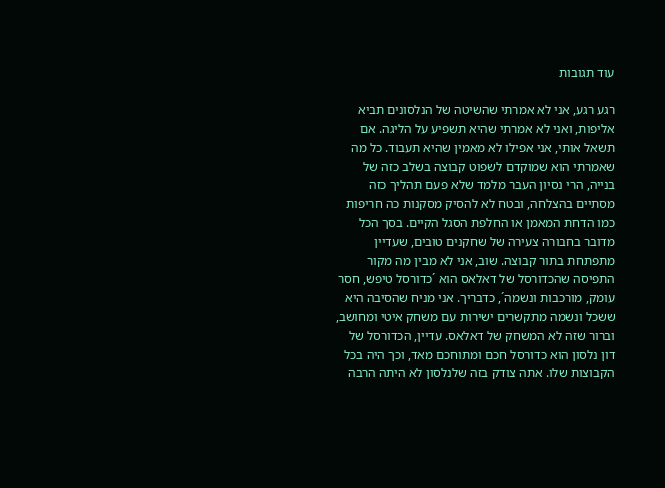עוד תגובות

רגע רגע, אני לא אמרתי שהשיטה של הנלסונים תביא אליפות, ואני לא אמרתי שהיא תשפיע על הליגה. אם תשאל אותי, אני אפילו לא מאמין שהיא תעבוד. כל מה שאמרתי הוא שמוקדם לשפוט קבוצה בשלב כזה של בנייה, הרי נסיון העבר מלמד שלא פעם תהליך כזה מסתיים בהצלחה, ובטח לא להסיק מסקנות כה חריפות כמו הדחת המאמן או החלפת הסגל הקיים. בסך הכל מדובר בחבורה צעירה של שחקנים טובים, שעדיין מתפתחת בתור קבוצה. שוב, אני לא מבין מה מקור התפיסה שהכדורסל של דאלאס הוא ´כדורסל טיפש, חסר עומק, מורכבות ונשמה´, כדבריך. אני מניח שהסיבה היא ששכל ונשמה מתקשרים ישירות עם משחק איטי ומחושב, וברור שזה לא המשחק של דאלאס. עדיין, הכדורסל של דון נלסון הוא כדורסל חכם ומתוחכם מאד, וכך היה בכל הקבוצות שלו. אתה צודק בזה שלנלסון לא היתה הרבה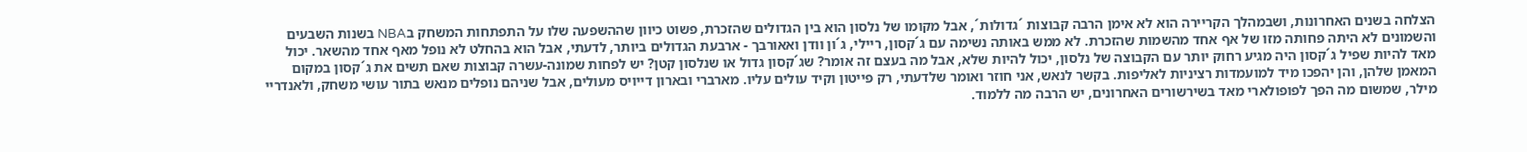הצלחה בשנים האחרונות, ושבמהלך הקריירה הוא לא אימן הרבה קבוצות ´גדולות´, אבל מקומו של נלסון הוא בין הגדולים שהזכרת, פשוט כיוון שההשפעה שלו על התפתחות המשחק בNBA בשנות השבעים והשמונים לא היתה פחותה מזו של אף אחד מהשמות שהזכרת. לא ממש באותה נשימה עם ג´קסון, ריילי, ג´ון וודן ואאורבך - ארבעת הגדולים ביותר, לדעתי, אבל הוא בהחלט לא נופל מאף אחד מהשאר. יכול מאד להיות שפיל ג´קסון היה מגיע רחוק יותר עם הקבוצה של נלסון, יכול להיות שלא, אבל מה בעצם זה אומר? שג´קסון גדול או שנלסון קטן? יש לפחות שמונה-עשרה קבוצות שאם תשים את ג´קסון במקום המאמן שלהן, והן יהפכו מיד למועמדות רציניות לאליפות. בקשר לנאש, אני חוזר ואומר שלדעתי, רק פייטון וקיד עולים עליו. מארברי ובארון דייויס מעולים, אבל שניהם נופלים מנאש בתור עושי משחק, ולאנדריי מילר, שמשום מה הפך לפופולארי מאד בשירשורים האחרונים, יש הרבה מה ללמוד.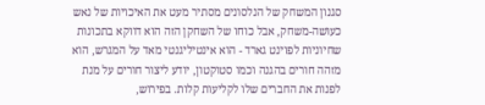סגנון המשחק של הנלסונים מסתיר מעט את האיכויות של נאש כעושה-משחק, אבל כוחו של השחקן הזה הוא דווקא בתכונות שחיוניות לפוינט גארד - הוא אינטיליגנטי מאד על המגרש, הוא מזהה חורים בהגנה וכמו סטוקטון, יודע ליצור חורים על מנת לפנות את החברים שלו לקליעות קלות. בפירוש,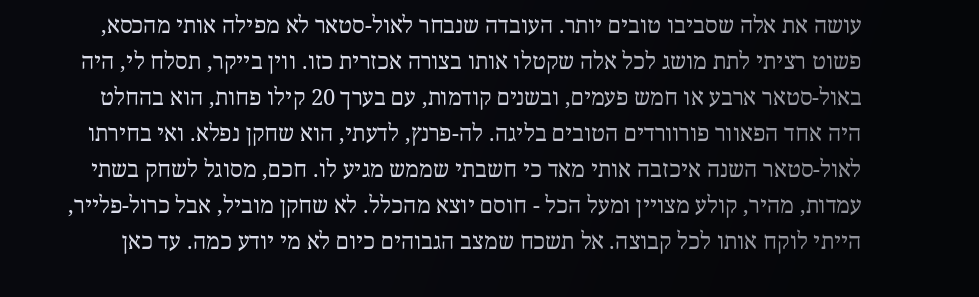עושה את אלה שסביבו טובים יותר. העובדה שנבחר לאול-סטאר לא מפילה אותי מהכסא, פשוט רציתי לתת מושג לכל אלה שקטלו אותו בצורה אכזרית כזו. ווין בייקר, תסלח לי, היה באול-סטאר ארבע או חמש פעמים, ובשנים קודמות, עם בערך 20 קילו פחות, הוא בהחלט היה אחד הפאוור פורוורדים הטובים בליגה. לה-פרנץ, לדעתי, הוא שחקן נפלא. ואי בחירתו לאול-סטאר השנה איכזבה אותי מאד כי חשבתי שממש מגיע לו. חכם, מסוגל לשחק בשתי עמדות, מהיר, קולע מצויין ומעל הכל - חוסם יוצא מהכלל. לא שחקן מוביל, אבל כרול-פלייר, הייתי לוקח אותו לכל קבוצה. אל תשכח שמצב הגבוהים כיום לא מי יודע כמה. עד כאן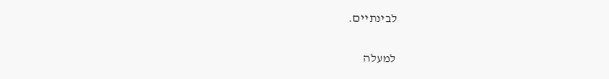לבינתיים.

למעלה